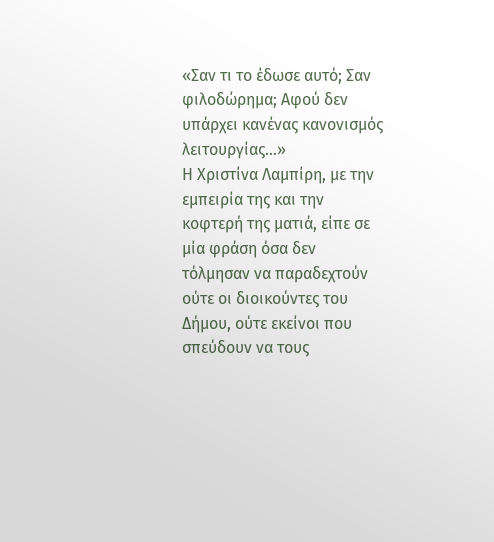«Σαν τι το έδωσε αυτό; Σαν φιλοδώρημα; Αφού δεν υπάρχει κανένας κανονισμός λειτουργίας…»
Η Χριστίνα Λαμπίρη, με την εμπειρία της και την κοφτερή της ματιά, είπε σε μία φράση όσα δεν τόλμησαν να παραδεχτούν ούτε οι διοικούντες του Δήμου, ούτε εκείνοι που σπεύδουν να τους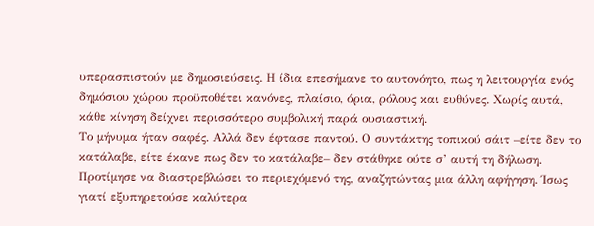υπερασπιστούν με δημοσιεύσεις. Η ίδια επεσήμανε το αυτονόητο, πως η λειτουργία ενός δημόσιου χώρου προϋποθέτει κανόνες, πλαίσιο, όρια, ρόλους και ευθύνες. Χωρίς αυτά, κάθε κίνηση δείχνει περισσότερο συμβολική παρά ουσιαστική.
Το μήνυμα ήταν σαφές. Αλλά δεν έφτασε παντού. Ο συντάκτης τοπικού σάιτ –είτε δεν το κατάλαβε, είτε έκανε πως δεν το κατάλαβε– δεν στάθηκε ούτε σ’ αυτή τη δήλωση. Προτίμησε να διαστρεβλώσει το περιεχόμενό της, αναζητώντας μια άλλη αφήγηση. Ίσως γιατί εξυπηρετούσε καλύτερα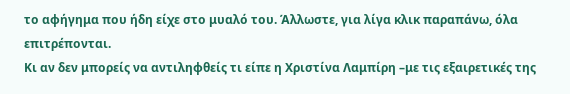το αφήγημα που ήδη είχε στο μυαλό του. Άλλωστε, για λίγα κλικ παραπάνω, όλα επιτρέπονται.
Κι αν δεν μπορείς να αντιληφθείς τι είπε η Χριστίνα Λαμπίρη –με τις εξαιρετικές της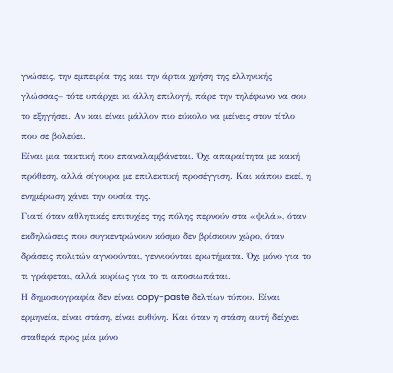γνώσεις, την εμπειρία της και την άρτια χρήση της ελληνικής γλώσσας– τότε υπάρχει κι άλλη επιλογή, πάρε την τηλέφωνο να σου το εξηγήσει. Αν και είναι μάλλον πιο εύκολο να μείνεις στον τίτλο που σε βολεύει.
Είναι μια τακτική που επαναλαμβάνεται. Όχι απαραίτητα με κακή πρόθεση, αλλά σίγουρα με επιλεκτική προσέγγιση. Και κάπου εκεί, η ενημέρωση χάνει την ουσία της.
Γιατί όταν αθλητικές επιτυχίες της πόλης περνούν στα «ψιλά», όταν εκδηλώσεις που συγκεντρώνουν κόσμο δεν βρίσκουν χώρο, όταν δράσεις πολιτών αγνοούνται, γεννιούνται ερωτήματα. Όχι μόνο για το τι γράφεται, αλλά κυρίως για το τι αποσιωπάται.
Η δημοσιογραφία δεν είναι copy-paste δελτίων τύπου. Είναι ερμηνεία, είναι στάση, είναι ευθύνη. Και όταν η στάση αυτή δείχνει σταθερά προς μία μόνο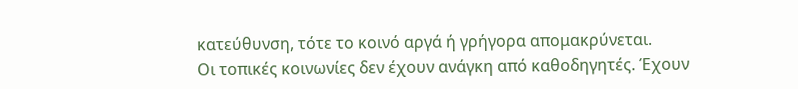κατεύθυνση, τότε το κοινό αργά ή γρήγορα απομακρύνεται.
Οι τοπικές κοινωνίες δεν έχουν ανάγκη από καθοδηγητές. Έχουν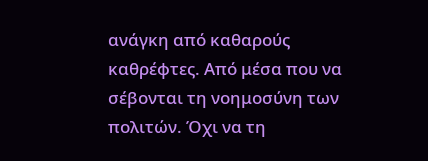ανάγκη από καθαρούς καθρέφτες. Από μέσα που να σέβονται τη νοημοσύνη των πολιτών. Όχι να τη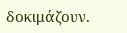δοκιμάζουν.